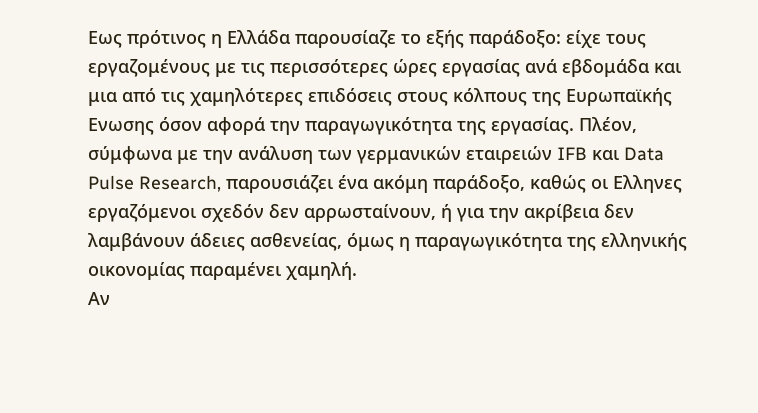Εως πρότινος η Ελλάδα παρουσίαζε το εξής παράδοξο: είχε τους εργαζομένους με τις περισσότερες ώρες εργασίας ανά εβδομάδα και μια από τις χαμηλότερες επιδόσεις στους κόλπους της Ευρωπαϊκής Ενωσης όσον αφορά την παραγωγικότητα της εργασίας. Πλέον, σύμφωνα με την ανάλυση των γερμανικών εταιρειών IFB και Data Pulse Research, παρουσιάζει ένα ακόμη παράδοξο, καθώς οι Ελληνες εργαζόμενοι σχεδόν δεν αρρωσταίνουν, ή για την ακρίβεια δεν λαμβάνουν άδειες ασθενείας, όμως η παραγωγικότητα της ελληνικής οικονομίας παραμένει χαμηλή.
Αν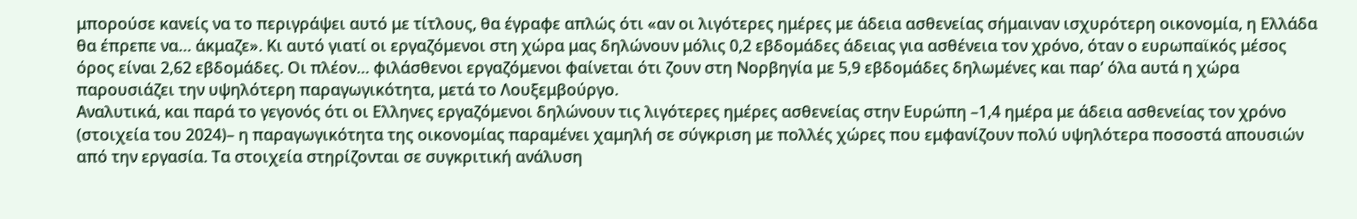μπορούσε κανείς να το περιγράψει αυτό με τίτλους, θα έγραφε απλώς ότι «αν οι λιγότερες ημέρες με άδεια ασθενείας σήμαιναν ισχυρότερη οικονομία, η Ελλάδα θα έπρεπε να… άκμαζε». Κι αυτό γιατί οι εργαζόμενοι στη χώρα μας δηλώνουν μόλις 0,2 εβδομάδες άδειας για ασθένεια τον χρόνο, όταν ο ευρωπαϊκός μέσος όρος είναι 2,62 εβδομάδες. Οι πλέον… φιλάσθενοι εργαζόμενοι φαίνεται ότι ζουν στη Νορβηγία με 5,9 εβδομάδες δηλωμένες και παρ’ όλα αυτά η χώρα παρουσιάζει την υψηλότερη παραγωγικότητα, μετά το Λουξεμβούργο.
Αναλυτικά, και παρά το γεγονός ότι οι Ελληνες εργαζόμενοι δηλώνουν τις λιγότερες ημέρες ασθενείας στην Ευρώπη –1,4 ημέρα με άδεια ασθενείας τον χρόνο (στοιχεία του 2024)– η παραγωγικότητα της οικονομίας παραμένει χαμηλή σε σύγκριση με πολλές χώρες που εμφανίζουν πολύ υψηλότερα ποσοστά απουσιών από την εργασία. Τα στοιχεία στηρίζονται σε συγκριτική ανάλυση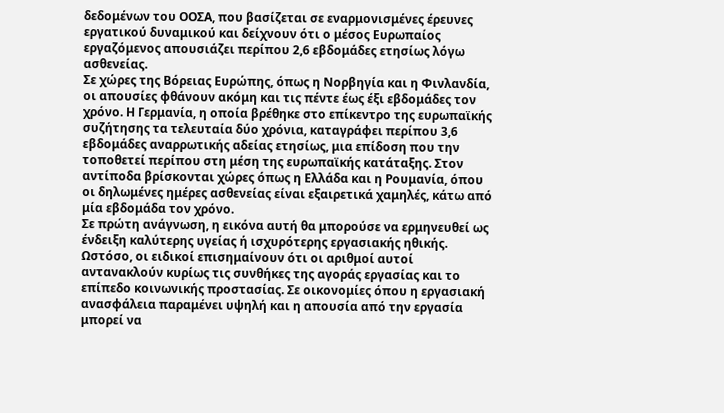δεδομένων του ΟΟΣΑ, που βασίζεται σε εναρμονισμένες έρευνες εργατικού δυναμικού και δείχνουν ότι ο μέσος Ευρωπαίος εργαζόμενος απουσιάζει περίπου 2,6 εβδομάδες ετησίως λόγω ασθενείας.
Σε χώρες της Βόρειας Ευρώπης, όπως η Νορβηγία και η Φινλανδία, οι απουσίες φθάνουν ακόμη και τις πέντε έως έξι εβδομάδες τον χρόνο. Η Γερμανία, η οποία βρέθηκε στο επίκεντρο της ευρωπαϊκής συζήτησης τα τελευταία δύο χρόνια, καταγράφει περίπου 3,6 εβδομάδες αναρρωτικής αδείας ετησίως, μια επίδοση που την τοποθετεί περίπου στη μέση της ευρωπαϊκής κατάταξης. Στον αντίποδα βρίσκονται χώρες όπως η Ελλάδα και η Ρουμανία, όπου οι δηλωμένες ημέρες ασθενείας είναι εξαιρετικά χαμηλές, κάτω από μία εβδομάδα τον χρόνο.
Σε πρώτη ανάγνωση, η εικόνα αυτή θα μπορούσε να ερμηνευθεί ως ένδειξη καλύτερης υγείας ή ισχυρότερης εργασιακής ηθικής. Ωστόσο, οι ειδικοί επισημαίνουν ότι οι αριθμοί αυτοί αντανακλούν κυρίως τις συνθήκες της αγοράς εργασίας και το επίπεδο κοινωνικής προστασίας. Σε οικονομίες όπου η εργασιακή ανασφάλεια παραμένει υψηλή και η απουσία από την εργασία μπορεί να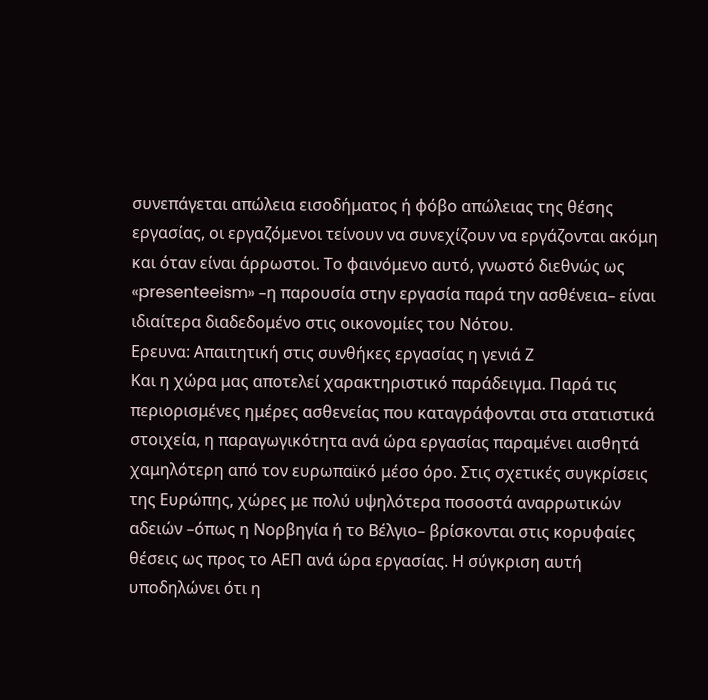συνεπάγεται απώλεια εισοδήματος ή φόβο απώλειας της θέσης εργασίας, οι εργαζόμενοι τείνουν να συνεχίζουν να εργάζονται ακόμη και όταν είναι άρρωστοι. Το φαινόμενο αυτό, γνωστό διεθνώς ως «presenteeism» –η παρουσία στην εργασία παρά την ασθένεια– είναι ιδιαίτερα διαδεδομένο στις οικονομίες του Νότου.
Ερευνα: Απαιτητική στις συνθήκες εργασίας η γενιά Ζ
Και η χώρα μας αποτελεί χαρακτηριστικό παράδειγμα. Παρά τις περιορισμένες ημέρες ασθενείας που καταγράφονται στα στατιστικά στοιχεία, η παραγωγικότητα ανά ώρα εργασίας παραμένει αισθητά χαμηλότερη από τον ευρωπαϊκό μέσο όρο. Στις σχετικές συγκρίσεις της Ευρώπης, χώρες με πολύ υψηλότερα ποσοστά αναρρωτικών αδειών –όπως η Νορβηγία ή το Βέλγιο– βρίσκονται στις κορυφαίες θέσεις ως προς το ΑΕΠ ανά ώρα εργασίας. Η σύγκριση αυτή υποδηλώνει ότι η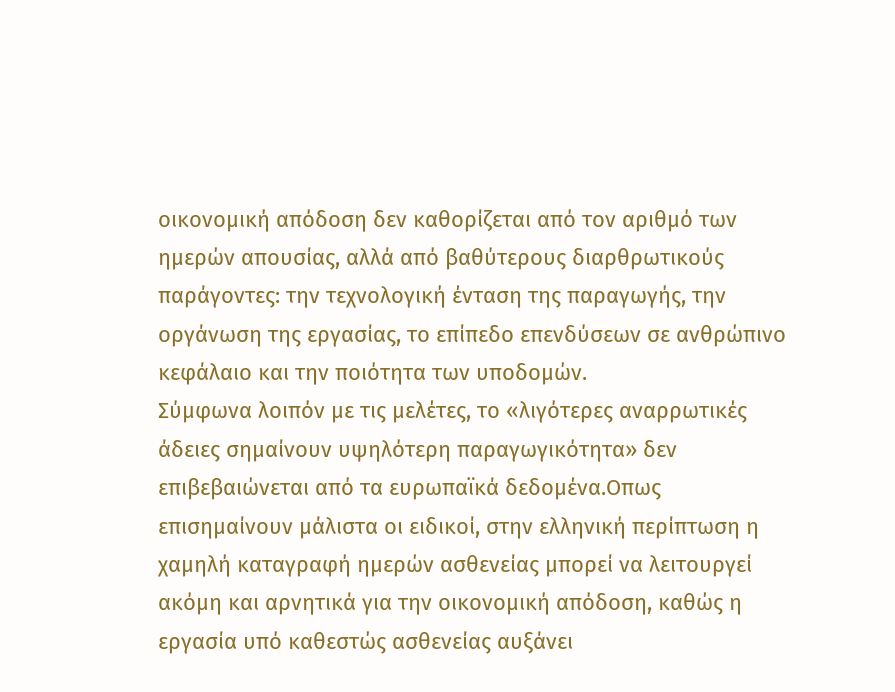οικονομική απόδοση δεν καθορίζεται από τον αριθμό των ημερών απουσίας, αλλά από βαθύτερους διαρθρωτικούς παράγοντες: την τεχνολογική ένταση της παραγωγής, την οργάνωση της εργασίας, το επίπεδο επενδύσεων σε ανθρώπινο κεφάλαιο και την ποιότητα των υποδομών.
Σύμφωνα λοιπόν με τις μελέτες, το «λιγότερες αναρρωτικές άδειες σημαίνουν υψηλότερη παραγωγικότητα» δεν επιβεβαιώνεται από τα ευρωπαϊκά δεδομένα.Οπως επισημαίνουν μάλιστα οι ειδικοί, στην ελληνική περίπτωση η χαμηλή καταγραφή ημερών ασθενείας μπορεί να λειτουργεί ακόμη και αρνητικά για την οικονομική απόδοση, καθώς η εργασία υπό καθεστώς ασθενείας αυξάνει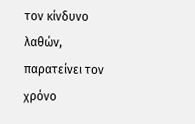τον κίνδυνο λαθών, παρατείνει τον χρόνο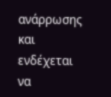ανάρρωσης και ενδέχεται να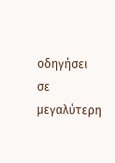οδηγήσει σε μεγαλύτερη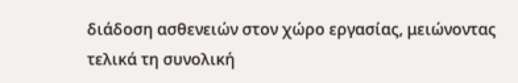διάδοση ασθενειών στον χώρο εργασίας, μειώνοντας τελικά τη συνολική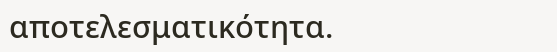αποτελεσματικότητα.